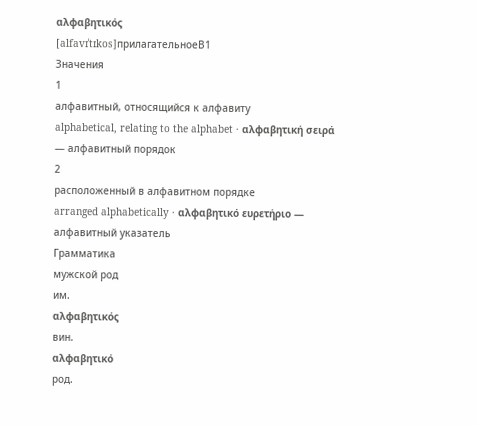αλφαβητικός
[alfavɪˈtɪkos]прилагательноеB1
Значения
1
алфавитный, относящийся к алфавиту
alphabetical, relating to the alphabet · αλφαβητική σειρά — алфавитный порядок
2
расположенный в алфавитном порядке
arranged alphabetically · αλφαβητικό ευρετήριο — алфавитный указатель
Грамматика
мужской род
им.
αλφαβητικός
вин.
αλφαβητικό
род.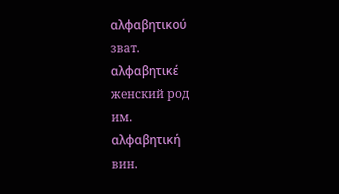αλφαβητικού
зват.
αλφαβητικέ
женский род
им.
αλφαβητική
вин.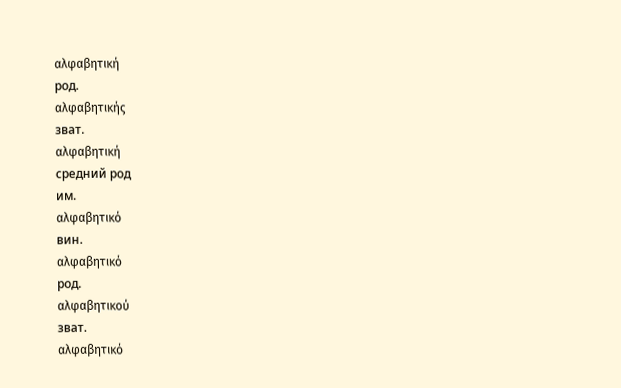αλφαβητική
род.
αλφαβητικής
зват.
αλφαβητική
средний род
им.
αλφαβητικό
вин.
αλφαβητικό
род.
αλφαβητικού
зват.
αλφαβητικό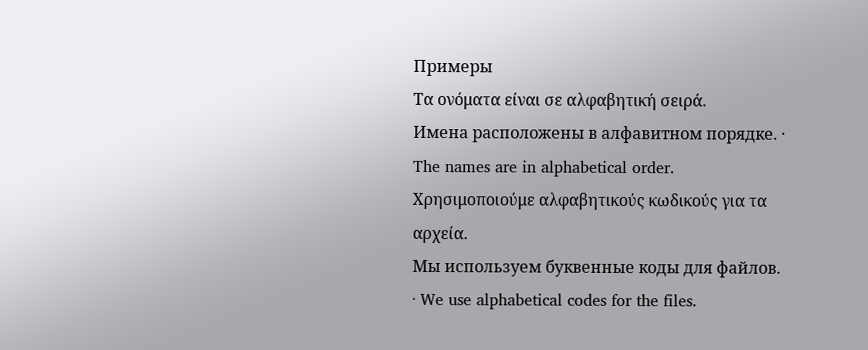Примеры
Τα ονόματα είναι σε αλφαβητική σειρά.
Имена расположены в алфавитном порядке. · The names are in alphabetical order.
Χρησιμοποιούμε αλφαβητικούς κωδικούς για τα αρχεία.
Мы используем буквенные коды для файлов. · We use alphabetical codes for the files.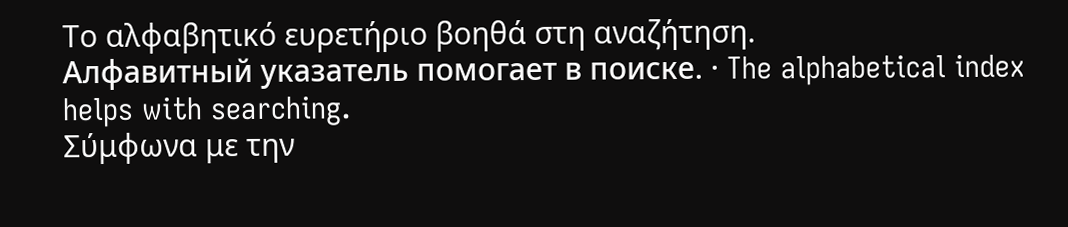Το αλφαβητικό ευρετήριο βοηθά στη αναζήτηση.
Алфавитный указатель помогает в поиске. · The alphabetical index helps with searching.
Σύμφωνα με την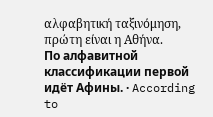αλφαβητική ταξινόμηση, πρώτη είναι η Αθήνα.
По алфавитной классификации первой идёт Афины. · According to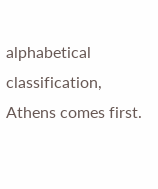alphabetical classification, Athens comes first.